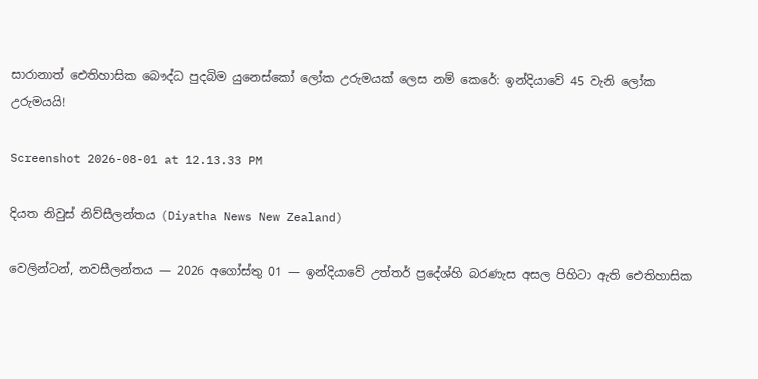සාරානාත් ඓතිහාසික බෞද්ධ පුදබිම යුනෙස්කෝ ලෝක උරුමයක් ලෙස නම් කෙරේ: ඉන්දියාවේ 45 වැනි ලෝක උරුමයයි!

Screenshot 2026-08-01 at 12.13.33 PM

දියත නිවුස් නිව්සීලන්තය (Diyatha News New Zealand)

වෙලින්ටන්, නවසීලන්තය — 2026 අගෝස්තු 01 — ඉන්දියාවේ උත්තර් ප්‍රදේශ්හි බරණැස අසල පිහිටා ඇති ඓතිහාසික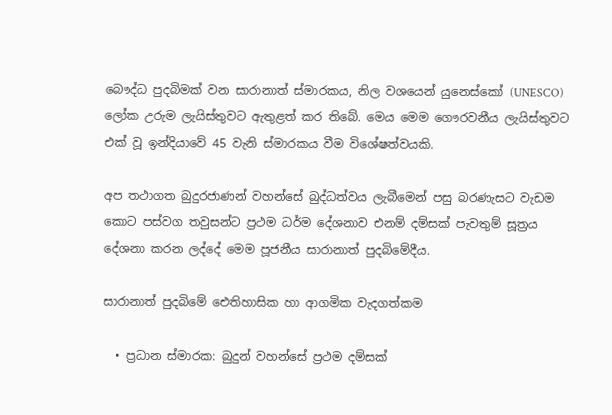බෞද්ධ පුදබිමක් වන සාරානාත් ස්මාරකය, නිල වශයෙන් යුනෙස්කෝ (UNESCO) ලෝක උරුම ලැයිස්තුවට ඇතුළත් කර තිබේ. මෙය මෙම ගෞරවනීය ලැයිස්තුවට එක් වූ ඉන්දියාවේ 45 වැනි ස්මාරකය වීම විශේෂත්වයකි.

අප තථාගත බුදුරජාණන් වහන්සේ බුද්ධත්වය ලැබීමෙන් පසු බරණැසට වැඩම කොට පස්වග තවුසන්ට ප්‍රථම ධර්ම දේශනාව එනම් දම්සක් පැවතුම් සූත්‍රය දේශනා කරන ලද්දේ මෙම පූජනීය සාරානාත් පුදබිමේදීය.

සාරානාත් පුදබිමේ ඓතිහාසික හා ආගමික වැදගත්කම

  • ප්‍රධාන ස්මාරක: බුදුන් වහන්සේ ප්‍රථම දම්සක්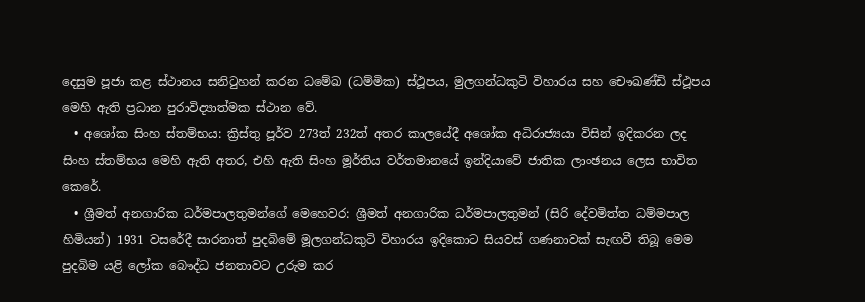දෙසුම පූජා කළ ස්ථානය සනිටුහන් කරන ධමේඛ (ධම්මික) ස්ථූපය, මුලගන්ධකුටි විහාරය සහ චෞඛණ්ඩි ස්ථූපය මෙහි ඇති ප්‍රධාන පුරාවිද්‍යාත්මක ස්ථාන වේ.
  • අශෝක සිංහ ස්තම්භය: ක්‍රිස්තු පූර්ව 273ත් 232ත් අතර කාලයේදී අශෝක අධිරාජ්‍යයා විසින් ඉදිකරන ලද සිංහ ස්තම්භය මෙහි ඇති අතර, එහි ඇති සිංහ මූර්තිය වර්තමානයේ ඉන්දියාවේ ජාතික ලාංඡනය ලෙස භාවිත කෙරේ.
  • ශ්‍රීමත් අනගාරික ධර්මපාලතුමන්ගේ මෙහෙවර: ශ්‍රීමත් අනගාරික ධර්මපාලතුමන් (සිරි දේවමිත්ත ධම්මපාල හිමියන්) 1931 වසරේදී සාරනාත් පුදබිමේ මූලගන්ධකුටි විහාරය ඉදිකොට සියවස් ගණනාවක් සැඟවී තිබූ මෙම පුදබිම යළි ලෝක බෞද්ධ ජනතාවට උරුම කර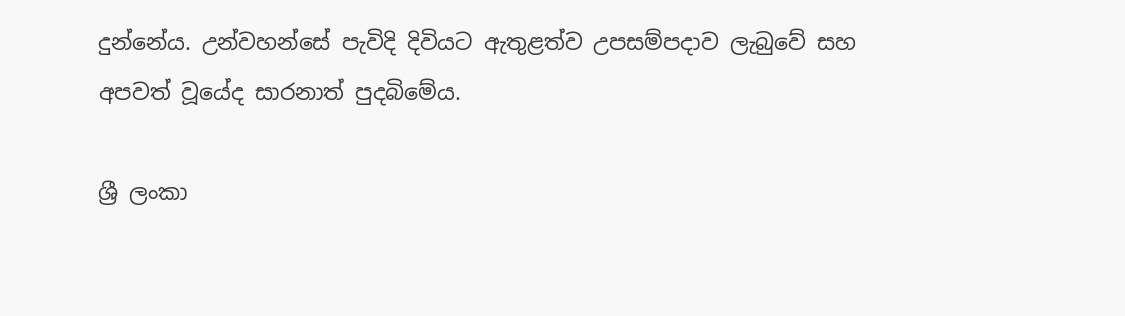දුන්නේය. උන්වහන්සේ පැවිදි දිවියට ඇතුළත්ව උපසම්පදාව ලැබුවේ සහ අපවත් වූයේද සාරනාත් පුදබිමේය.

ශ්‍රී ලංකා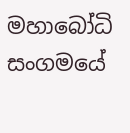මහාබෝධි සංගමයේ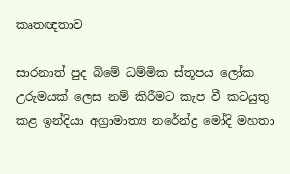කෘතඥතාව

සාරනාත් පුද බිමේ ධම්මික ස්තූපය ලෝක උරුමයක් ලෙස නම් කිරීමට කැප වී කටයුතු කළ ඉන්දියා අග්‍රාමාත්‍ය නරේන්ද්‍ර මෝදි මහතා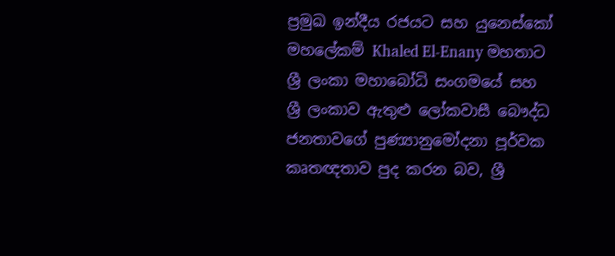ප්‍රමුඛ ඉන්දීය රජයට සහ යුනෙස්කෝ මහලේකම් Khaled El-Enany මහතාට ශ්‍රී ලංකා මහාබෝධි සංගමයේ සහ ශ්‍රී ලංකාව ඇතුළු ලෝකවාසී බෞද්ධ ජනතාවගේ පුණ්‍යානුමෝදනා පූර්වක කෘතඥතාව පුද කරන බව, ශ්‍රී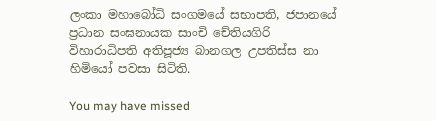ලංකා මහාබෝධි සංගමයේ සභාපති, ජපානයේ ප්‍රධාන සංඝනායක සාංචි චේතියගිරි විහාරාධිපති අතිපූජ්‍ය බානගල උපතිස්ස නා හිමියෝ පවසා සිටිති.

You may have missed